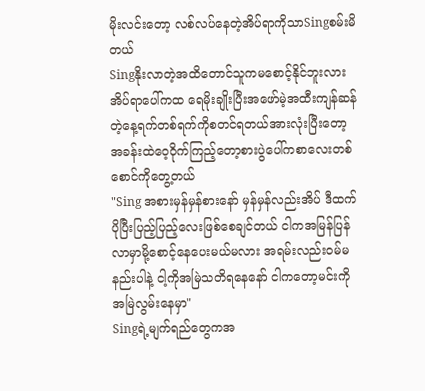မိုးလင်းတော့ လစ်လပ်နေတဲ့အိပ်ရာကိုသာSingစမ်းမိတယ်
Singနိုးလာတဲ့အထိတောင်သူကမစောင့်နိုင်ဘူးလား
အိပ်ရာပေါ်ကထ ရေမိုးချိုးပြီးအဖော်မဲ့အထီးကျန်ဆန်တဲ့နေ့ရက်တစ်ရက်ကိုစတင်ရတယ်အားလုံးပြီးတော့ အခန်းထဲဝေ့ဝိုက်ကြည့်တော့စားပွဲပေါ်ကစာလေးတစ်စောင်ကိုတွေ့တယ်
"Sing အစားမှန်မှန်စားနော် မှန်မှန်လည်းအိပ် ဒီထက်ပိုပြီးပြည့်ပြည့်လေးဖြစ်စေချင်တယ် ငါကအမြန်ပြန်လာမှာမို့စောင့်နေပေးမယ်မလား အရမ်းလည်း၀မ်မနည်းပါနဲ့ ငါ့ကိုအမြဲသတိရနေနော် ငါကတော့မင်းကိုအမြဲလွမ်းနေမှာ"
Singရဲ့မျက်ရည်တွေကအ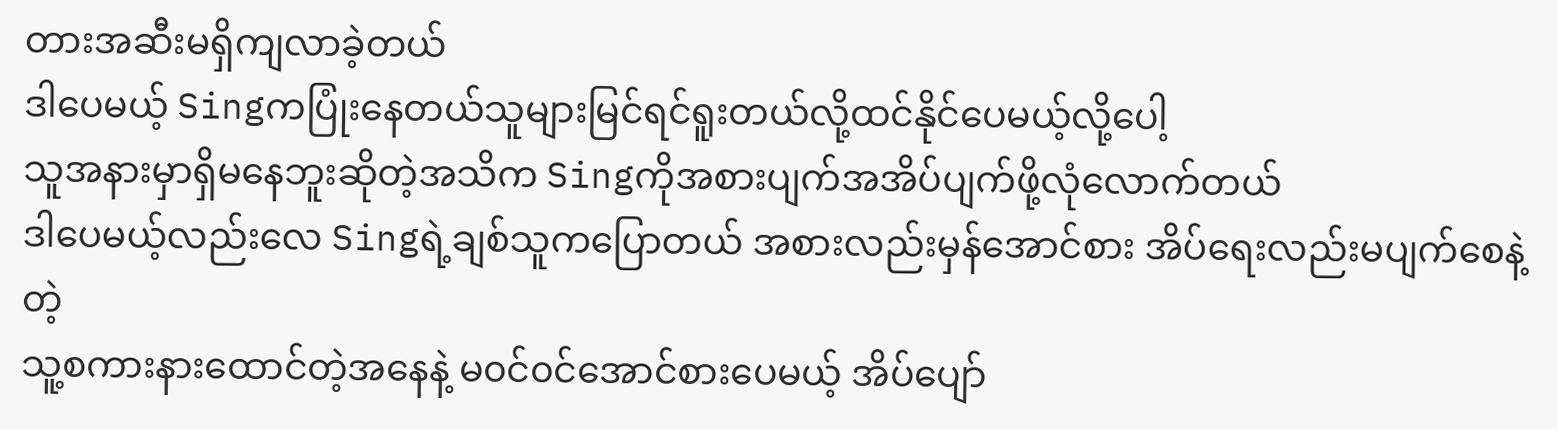တားအဆီးမရှိကျလာခဲ့တယ်
ဒါပေမယ့် Singကပြုံးနေတယ်သူများမြင်ရင်ရူးတယ်လို့ထင်နိုင်ပေမယ့်လို့ပေါ့
သူအနားမှာရှိမနေဘူးဆိုတဲ့အသိက Singကိုအစားပျက်အအိပ်ပျက်ဖို့လုံလောက်တယ်
ဒါပေမယ့်လည်းလေ Singရဲ့ချစ်သူကပြောတယ် အစားလည်းမှန်အောင်စား အိပ်ရေးလည်းမပျက်စေနဲ့တဲ့
သူ့စကားနားထောင်တဲ့အနေနဲ့ မ၀င်၀င်အောင်စားပေမယ့် အိပ်ပျော်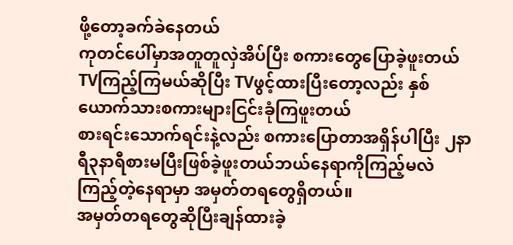ဖို့တော့ခက်ခဲနေတယ်
ကုတင်ပေါ်မှာအတူတူလှဲအိပ်ပြီး စကားတွေပြောခဲ့ဖူးတယ်
TVကြည့်ကြမယ်ဆိုပြီး TVဖွင့်ထားပြီးတော့လည်း နှစ်ယောက်သားစကားများငြင်းခုံကြဖူးတယ်
စားရင်းသောက်ရင်းနဲ့လည်း စကားပြောတာအရှိန်ပါပြီး ၂နာရီ၃နာရီစားမပြီးဖြစ်ခဲ့ဖူးတယ်ဘယ်နေရာကိုကြည့်မလဲ ကြည့်တဲ့နေရာမှာ အမှတ်တရတွေရှိတယ်။
အမှတ်တရတွေဆိုပြီးချန်ထားခဲ့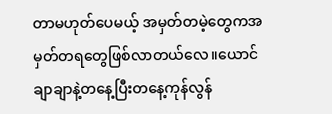တာမဟုတ်ပေမယ့် အမှတ်တမဲ့တွေကအမှတ်တရတွေဖြစ်လာတယ်လေ။ယောင်ချာချာနဲ့တနေ့ပြီးတနေ့ကုန်လွန်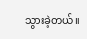သွားခဲ့တယ်။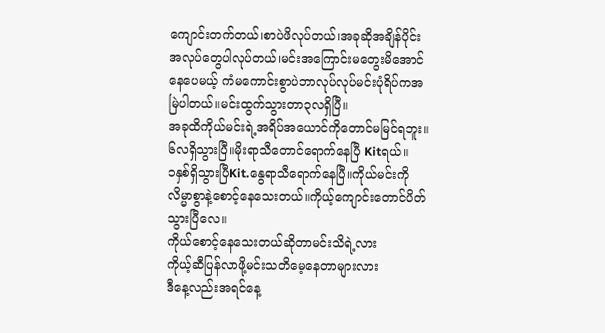ကျောင်းတက်တယ်၊စာပဲဖိလုပ်တယ်၊အခုဆိုအချိန်ပိုင်းအလုပ်တွေပါလုပ်တယ်၊မင်းအကြောင်းမတွေးမိအောင်နေပေမယ့် ကံမကောင်းစွာပဲဘာလုပ်လုပ်မင်းပုံရိပ်ကအမြဲပါတယ်။မင်းထွက်သွားတာ၃လရှိပြီ။
အခုထိကိုယ်မင်းရဲ့အရိပ်အယောင်ကိုတောင်မမြင်ရဘူး။၆လရှိသွားပြီ။မိုးရာသီတောင်ရောက်နေပြီ Kitရယ်။
၁နှစ်ရှိသွားပြီKit.နွေရာသီရောက်နေပြီ။ကိုယ်မင်းကိုလိမ္မာစွာနဲ့စောင့်နေသေးတယ်။ကိုယ့်ကျောင်းတောင်ပိတ်သွားပြီလေ။
ကိုယ်စောင့်နေသေးတယ်ဆိုတာမင်းသိရဲ့လား
ကိုယ့်ဆီပြန်လာဖို့မင်းသတိမေ့နေတာများလား
ဒီနေ့လည်းအရင်နေ့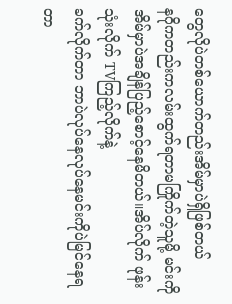တွေလိုပဲတစ်ယောက်တည်းအိမ်မှာပဲရှိဖြစ်တယ်
နဂိုကတည်းကလမ်းထွက်ရတာမကြိုက်တဲ့သူမို့ မင်းကိုအိမ်မှာပဲအချိန်ပြည့်စောင့်နေမိတယ်။အိပ်လိုက် ဖုန်းသုံးလိုက် TVကြည့်လိုက်နဲ့
ခက်လိုက်တာ ဘာပဲလုပ်နေလုပ်နေမင်းကိုပဲမြင်နေရတာ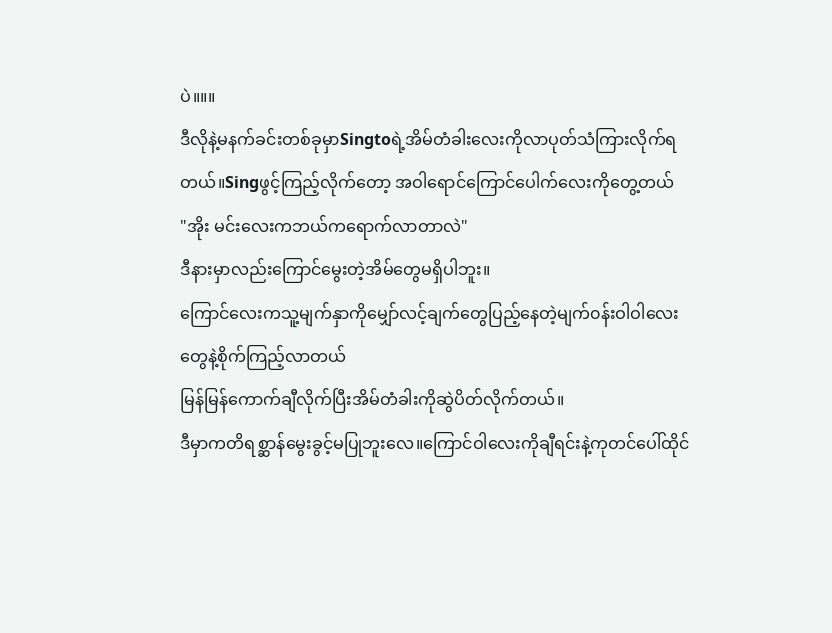ပဲ။။။
ဒီလိုနဲ့မနက်ခင်းတစ်ခုမှာSingtoရဲ့အိမ်တံခါးလေးကိုလာပုတ်သံကြားလိုက်ရတယ်။Singဖွင့်ကြည့်လိုက်တော့ အဝါရောင်ကြောင်ပေါက်လေးကိုတွေ့တယ်
"အိုး မင်းလေးကဘယ်ကရောက်လာတာလဲ"
ဒီနားမှာလည်းကြောင်မွေးတဲ့အိမ်တွေမရှိပါဘူး။
ကြောင်လေးကသူ့မျက်နှာကိုမျှော်လင့်ချက်တွေပြည့်နေတဲ့မျက်၀န်းဝါဝါလေးတွေနဲ့စိုက်ကြည့်လာတယ်
မြန်မြန်ကောက်ချီလိုက်ပြီးအိမ်တံခါးကိုဆွဲပိတ်လိုက်တယ်။
ဒီမှာကတိရစ္ဆာန်မွေးခွင့်မပြုဘူးလေ။ကြောင်ဝါလေးကိုချီရင်းနဲ့ကုတင်ပေါ်ထိုင်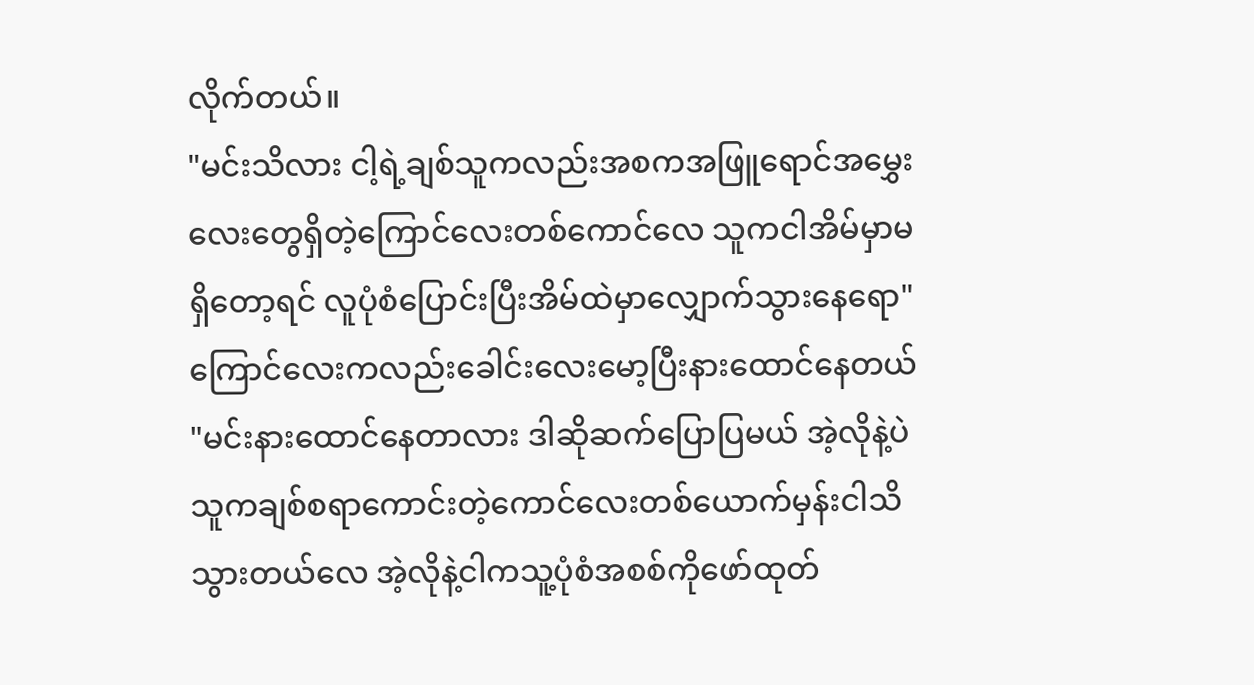လိုက်တယ်။
"မင်းသိလား ငါ့ရဲ့ချစ်သူကလည်းအစကအဖြူရောင်အမွှေးလေးတွေရှိတဲ့ကြောင်လေးတစ်ကောင်လေ သူကငါအိမ်မှာမရှိတော့ရင် လူပုံစံပြောင်းပြီးအိမ်ထဲမှာလျှောက်သွားနေရော"ကြောင်လေးကလည်းခေါင်းလေးမော့ပြီးနားထောင်နေတယ်
"မင်းနားထောင်နေတာလား ဒါဆိုဆက်ပြောပြမယ် အဲ့လိုနဲ့ပဲသူကချစ်စရာကောင်းတဲ့ကောင်လေးတစ်ယောက်မှန်းငါသိသွားတယ်လေ အဲ့လိုနဲ့ငါကသူ့ပုံစံအစစ်ကိုဖော်ထုတ်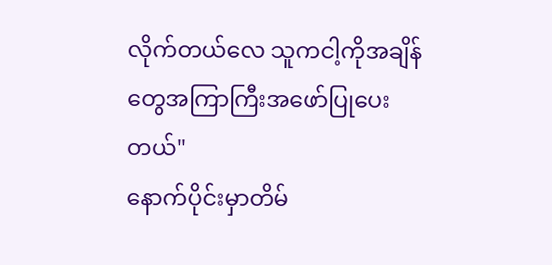လိုက်တယ်လေ သူကငါ့ကိုအချိန်တွေအကြာကြီးအဖော်ပြုပေးတယ်"
နောက်ပိုင်းမှာတိမ်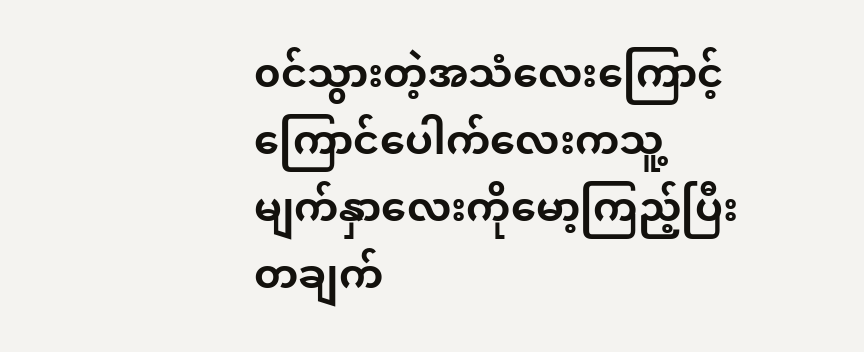၀င်သွားတဲ့အသံလေးကြောင့်ကြောင်ပေါက်လေးကသူ့မျက်နှာလေးကိုမော့ကြည့်ပြီးတချက်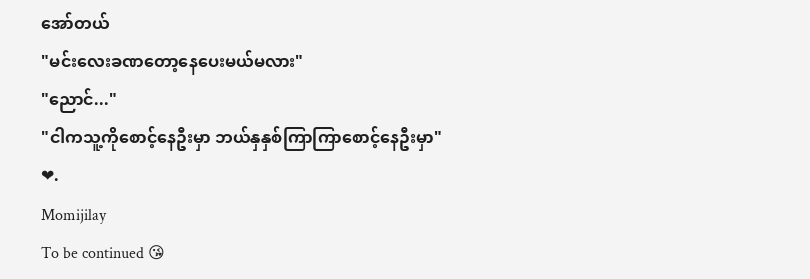အော်တယ်
"မင်းလေးခဏတော့နေပေးမယ်မလား"
"ညောင်..."
"ငါကသူ့ကိုစောင့်နေဦးမှာ ဘယ်နှနှစ်ကြာကြာစောင့်နေဦးမှာ"
❤.
Momijilay
To be continued 😘